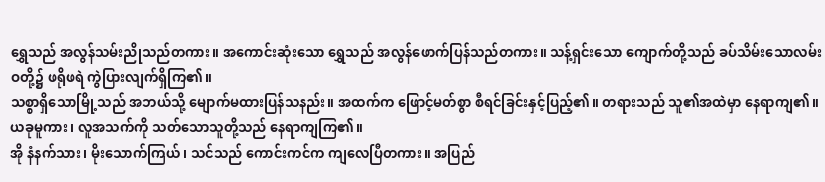ရွှေသည် အလွန်သမ်းညိုသည်တကား။ အကောင်းဆုံးသော ရွှေသည် အလွန်ဖောက်ပြန်သည်တကား။ သန့်ရှင်းသော ကျောက်တို့သည် ခပ်သိမ်းသောလမ်းဝတို့၌ ဖရိုဖရဲ ကွဲပြားလျက်ရှိကြ၏။
သစ္စာရှိသောမြို့သည် အဘယ်သို့ မျောက်မထားပြန်သနည်း။ အထက်က ဖြောင့်မတ်စွာ စီရင်ခြင်းနှင့်ပြည့်၏။ တရားသည် သူ၏အထဲမှာ နေရာကျ၏။ ယခုမူကား၊ လူအသက်ကို သတ်သောသူတို့သည် နေရာကျကြ၏။
အို နံနက်သား၊ မိုးသောက်ကြယ်၊ သင်သည် ကောင်းကင်က ကျလေပြီတကား။ အပြည်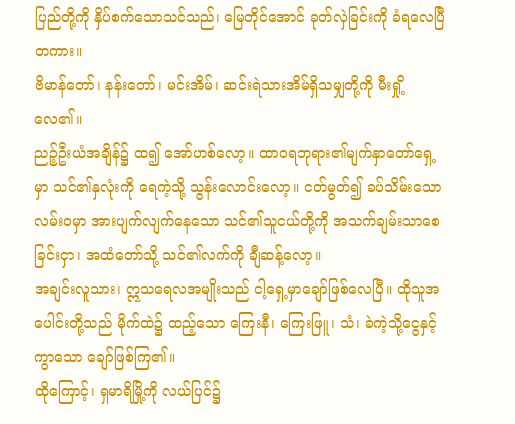ပြည်တို့ကို နှိပ်စက်သောသင်သည်၊ မြေတိုင်အောင် ခုတ်လှဲခြင်းကို ခံရလေပြီတကား။
ဗိမာန်တော်၊ နန်းတော်၊ မင်းအိမ်၊ ဆင်းရဲသားအိမ်ရှိသမျှတို့ကို မီးရှို့လေ၏။
ညဉ့်ဦးယံအချိန်၌ ထ၍ အော်ဟစ်လော့။ ထာဝရဘုရား၏မျက်နှာတော်ရှေ့မှာ သင်၏နှလုံးကို ရေကဲ့သို့ သွန်းလောင်းလော့။ ငတ်မွတ်၍ ခပ်သိမ်းသောလမ်းဝမှာ အားပျက်လျက်နေသော သင်၏သူငယ်တို့ကို အသက်ချမ်းသာစေခြင်းငှာ၊ အထံတော်သို့ သင်၏လက်ကို ချီဆန့်လော့။
အချင်းလူသား၊ ဣသရေလအမျိုးသည် ငါ့ရှေ့မှာချော်ဖြစ်လေပြီ။ ထိုသူအပေါင်းတို့သည် မိုက်ထဲ၌ ထည့်သော ကြေးနီ၊ ကြေးဖြူ၊ သံ၊ ခဲကဲ့သို့ငွေနှင့်ကွာသော ချော်ဖြစ်ကြ၏။
ထိုကြောင့်၊ ရှမာရိမြို့ကို လယ်ပြင်၌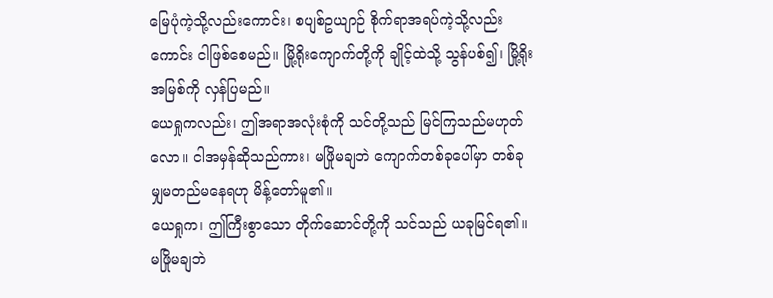မြေပုံကဲ့သို့လည်းကောင်း၊ စပျစ်ဥယျာဉ် စိုက်ရာအရပ်ကဲ့သို့လည်းကောင်း ငါဖြစ်စေမည်။ မြို့ရိုးကျောက်တို့ကို ချိုင့်ထဲသို့ သွန်ပစ်၍၊ မြို့ရိုးအမြစ်ကို လှန်ပြမည်။
ယေရှုကလည်း၊ ဤအရာအလုံးစုံကို သင်တို့သည် မြင်ကြသည်မဟုတ်လော။ ငါအမှန်ဆိုသည်ကား၊ မဖြိုမချဘဲ ကျောက်တစ်ခုပေါ်မှာ တစ်ခုမျှမတည်မနေရဟု မိန့်တော်မူ၏။
ယေရှုက၊ ဤကြီးစွာသော တိုက်ဆောင်တို့ကို သင်သည် ယခုမြင်ရ၏။ မဖြိုမချဘဲ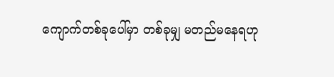ကျောက်တစ်ခုပေါ်မှာ တစ်ခုမျှ မတည်မနေရဟု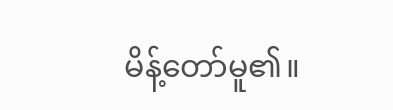မိန့်တော်မူ၏။